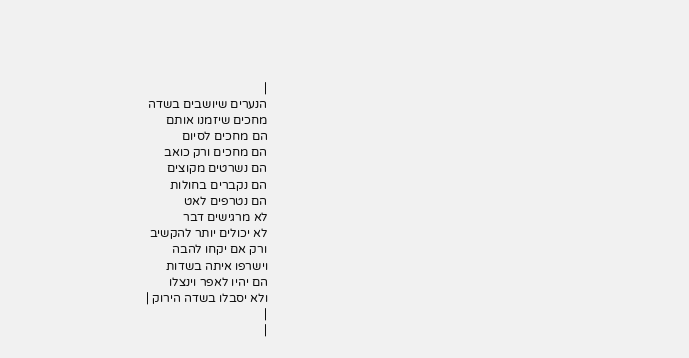|
הנערים שיושבים בשדה
מחכים שיזמנו אותם
הם מחכים לסיום
הם מחכים ורק כואב
הם נשרטים מקוצים
הם נקברים בחולות
הם נטרפים לאט
לא מרגישים דבר
לא יכולים יותר להקשיב
ורק אם יקחו להבה
וישרפו איתה בשדות
הם יהיו לאפר וינצלו
ולא יסבלו בשדה הירוק |
|
|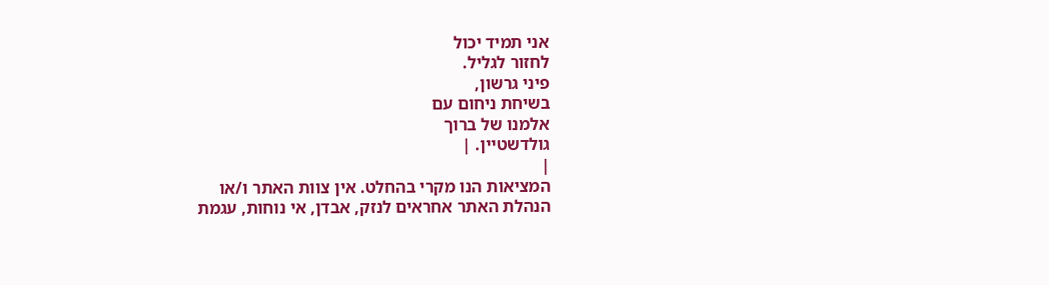אני תמיד יכול
לחזור לגליל.
פיני גרשון,
בשיחת ניחום עם
אלמנו של ברוך
גולדשטיין. |
|
המציאות הנו מקרי בהחלט. אין צוות האתר ו/או
הנהלת האתר אחראים לנזק, אבדן, אי נוחות, עגמת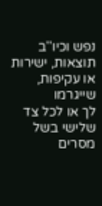נפש וכיו''ב תוצאות, ישירות או עקיפות, שייגרמו
לך או לכל צד שלישי בשל מסרים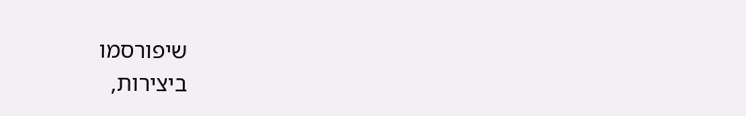שיפורסמו
ביצירות,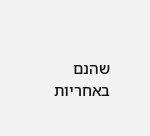שהנם באחריות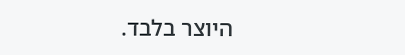היוצר בלבד.